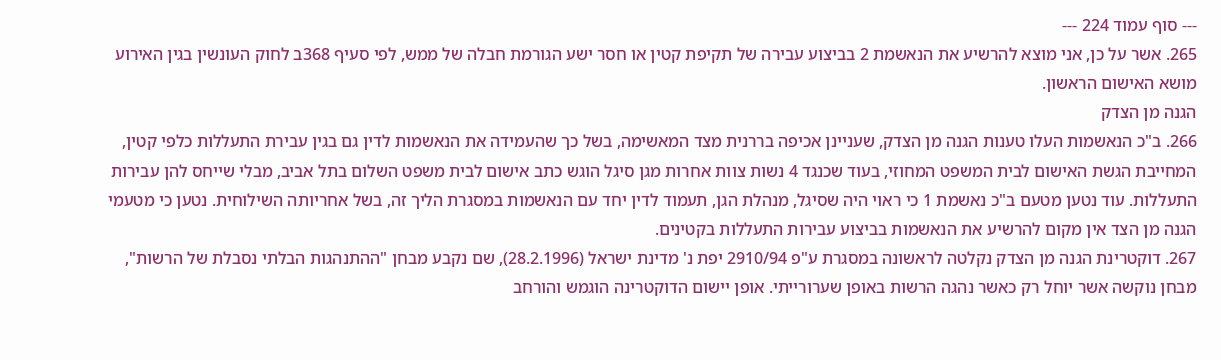--- סוף עמוד 224 ---
265. אשר על כן, אני מוצא להרשיע את הנאשמת 2 בביצוע עבירה של תקיפת קטין או חסר ישע הגורמת חבלה של ממש, לפי סעיף 368ב לחוק העונשין בגין האירוע מושא האישום הראשון.
הגנה מן הצדק
266. ב"כ הנאשמות העלו טענות הגנה מן הצדק, שעניינן אכיפה בררנית מצד המאשימה, בשל כך שהעמידה את הנאשמות לדין גם בגין עבירת התעללות כלפי קטין, המחייבת הגשת האישום לבית המשפט המחוזי, בעוד שכנגד 4 נשות צוות אחרות מגן סיגל הוגש כתב אישום לבית משפט השלום בתל אביב, מבלי שייחס להן עבירות התעללות. עוד נטען מטעם ב"כ נאשמת 1 כי ראוי היה שסיגל, מנהלת הגן, תעמוד לדין יחד עם הנאשמות במסגרת הליך זה, בשל אחריותה השילוחית. נטען כי מטעמי הגנה מן הצד אין מקום להרשיע את הנאשמות בביצוע עבירות התעללות בקטינים.
267. דוקטרינת הגנה מן הצדק נקלטה לראשונה במסגרת ע"פ 2910/94 יפת נ' מדינת ישראל (28.2.1996), שם נקבע מבחן "ההתנהגות הבלתי נסבלת של הרשות", מבחן נוקשה אשר יוחל רק כאשר נהגה הרשות באופן שערורייתי. אופן יישום הדוקטרינה הוגמש והורחב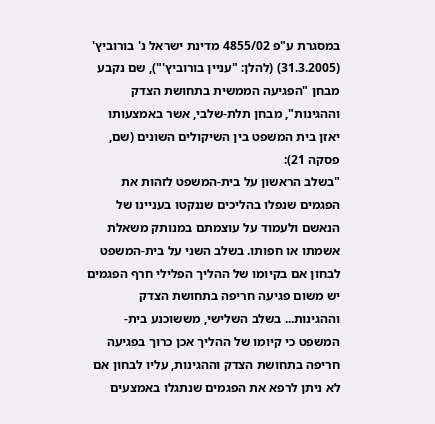במסגרת ע"פ 4855/02 מדינת ישראל נ' בורוביץ' (31.3.2005) (להלן: "עניין בורוביץ'"), שם נקבע מבחן "הפגיעה הממשית בתחושת הצדק וההגינות", מבחן תלת-שלבי, אשר באמצעותו יאזן בית המשפט בין השיקולים השונים (שם, פסקה 21):
"בשלב הראשון על בית-המשפט לזהות את הפגמים שנפלו בהליכים שננקטו בעניינו של הנאשם ולעמוד על עוצמתם במנותק משאלת אשמתו או חפותו. בשלב השני על בית-המשפט לבחון אם בקיומו של ההליך הפלילי חרף הפגמים יש משום פגיעה חריפה בתחושת הצדק וההגינות... בשלב השלישי, מששוכנע בית-המשפט כי קיומו של ההליך אכן כרוך בפגיעה חריפה בתחושת הצדק וההגינות, עליו לבחון אם לא ניתן לרפא את הפגמים שנתגלו באמצעים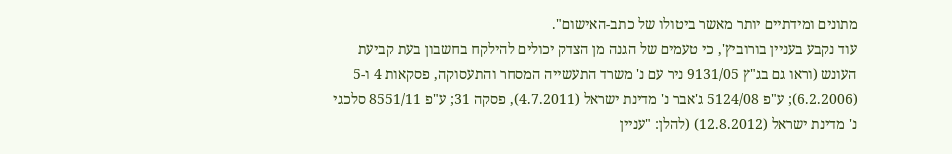מתונים ומידתיים יותר מאשר ביטולו של כתב-האישום".
עוד נקבע בעניין בורוביץ', כי טעמים של הגנה מן הצדק יכולים להילקח בחשבון בעת קביעת העונש (וראו גם בג"ץ 9131/05 ניר עם נ' משרד התעשייה המסחר והתעסוקה, פסקאות 4 ו-5 (6.2.2006); ע"פ 5124/08 ג'אבר נ' מדינת ישראל (4.7.2011), פסקה 31; ע"פ 8551/11 סלכגי נ' מדינת ישראל (12.8.2012) (להלן: "עניין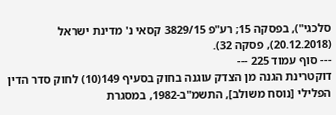סלכגי"), בפסקה 15; רע"פ 3829/15 קסאי נ' מדינת ישראל (20.12.2018), פסקה 32).
--- סוף עמוד 225 ---
דוקטרינת הגנה מן הצדק עוגנה בחוק בסעיף 149(10) לחוק סדר הדין הפלילי [נוסח משולב], התשמ"ב-1982, במסגרת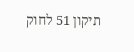תיקון 51 לחוק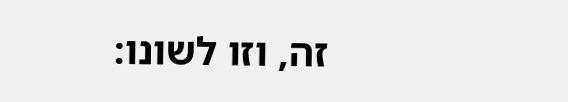זה, וזו לשונו: